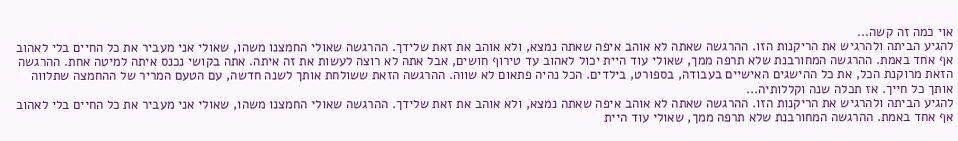אוי כמה זה קשה...
להגיע הביתה ולהרגיש את הריקנות הזו. ההרגשה שאתה לא אוהב איפה שאתה נמצא, ולא אוהב את זאת שלידך. ההרגשה שאולי החמצנו משהו, שאולי אני מעביר את כל החיים בלי לאהוב אף אחד באמת. ההרגשה המחורבנת שלא תרפה ממך, שאולי עוד היית יכול לאהוב עד טירוף חושים, אבל אתה לא רוצה לעשות את זה איתה. אתה בקושי נכנס איתה למיטה אחת. ההרגשה הזאת מרוקנת הכל, את כל ההישגים האישיים בעבודה, בספורט, בילדים. הכל נהיה פתאום לא שווה. ההרגשה הזאת ששולחת אותך לשנה חדשה, עם הטעם המריר של ההחמצה שתלווה אותך כל חייך. אז תכלה שנה וקללותיה...
להגיע הביתה ולהרגיש את הריקנות הזו. ההרגשה שאתה לא אוהב איפה שאתה נמצא, ולא אוהב את זאת שלידך. ההרגשה שאולי החמצנו משהו, שאולי אני מעביר את כל החיים בלי לאהוב אף אחד באמת. ההרגשה המחורבנת שלא תרפה ממך, שאולי עוד היית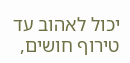יכול לאהוב עד טירוף חושים,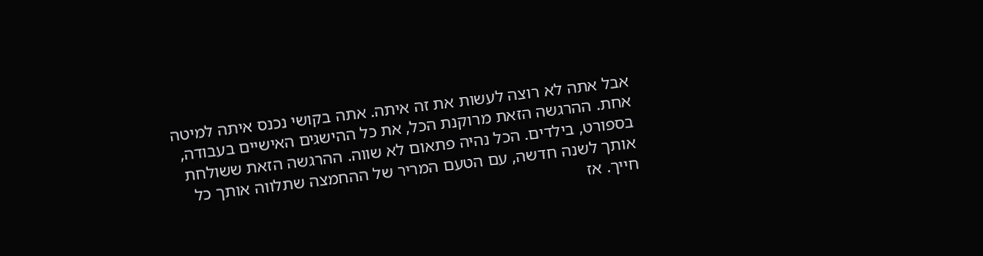אבל אתה לא רוצה לעשות את זה איתה. אתה בקושי נכנס איתה למיטה אחת. ההרגשה הזאת מרוקנת הכל, את כל ההישגים האישיים בעבודה, בספורט, בילדים. הכל נהיה פתאום לא שווה. ההרגשה הזאת ששולחת אותך לשנה חדשה, עם הטעם המריר של ההחמצה שתלווה אותך כל חייך. אז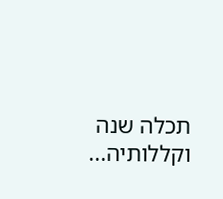תכלה שנה וקללותיה...